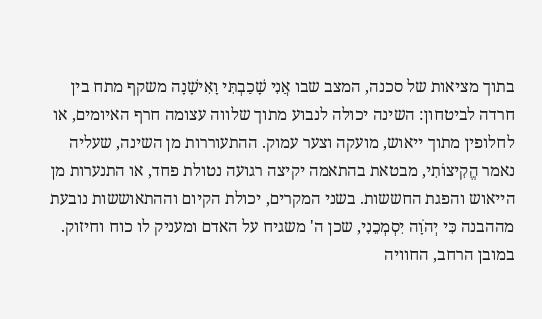בתוך מציאות של סכנה, המצב שבו אֲנִי שָׁכַבְתִּי וָאִישָׁנָה משקף מתח בין חרדה לביטחון: השינה יכולה לנבוע מתוך שלווה עצומה חרף האיומים, או לחלופין מתוך ייאוש, מועקה וצער עמוק. ההתעוררות מן השינה, שעליה נאמר הֱקִיצוֹתִי, מבטאת בהתאמה יקיצה רגועה נטולת פחד, או התנערות מן הייאוש והפגת החששות. בשני המקרים, יכולת הקיום וההתאוששות נובעת מההבנה כִּי יְהֹוָה יִסְמְכֵנִי, שכן ה' משגיח על האדם ומעניק לו כוח וחיזוק. במובן הרחב, החוויה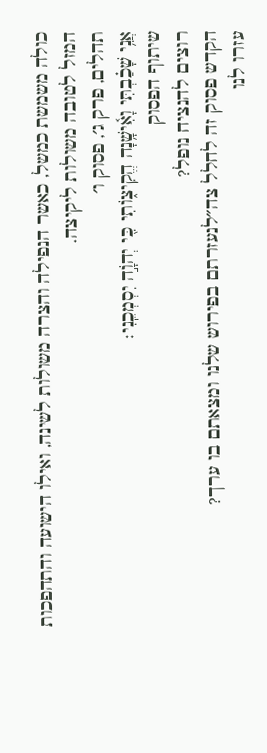כולה משמשת כמשל, כאשר הנפילה והצרה משולות לשינה, ואילו הישועה והתהפכות המזל לטובה משולות ליקיצה.
תהלים, פרק ג׳, פסוק ו׳
אֲנִ֥י שָׁכַ֗בְתִּי וָאִ֫ישָׁ֥נָה הֱקִיצ֑וֹתִי כִּ֖י יְהֹוָ֣ה יִסְמְכֵֽנִי׃
שיתוף הפסוק
רוצים להנציח נופל?
הקדש פסוק זה לחלל צה״לנעזרתם בפירוש שלנו ומצאתם בו ערך?
עזרו לנו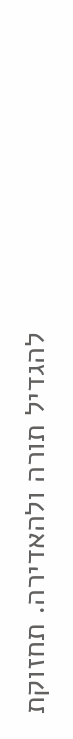להגדיל תורה ולהאדירה. תחזוקת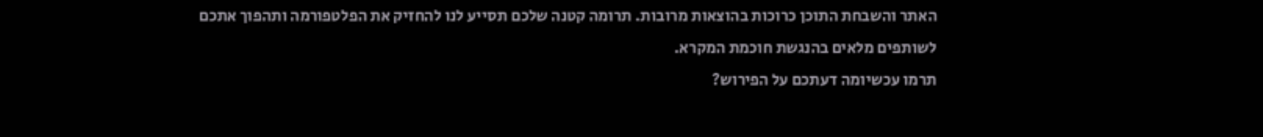האתר והשבחת התוכן כרוכות בהוצאות מרובות. תרומה קטנה שלכם תסייע לנו להחזיק את הפלטפורמה ותהפוך אתכם לשותפים מלאים בהנגשת חוכמת המקרא.
תרמו עכשיומה דעתכם על הפירוש?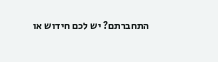התחברתם? יש לכם חידוש או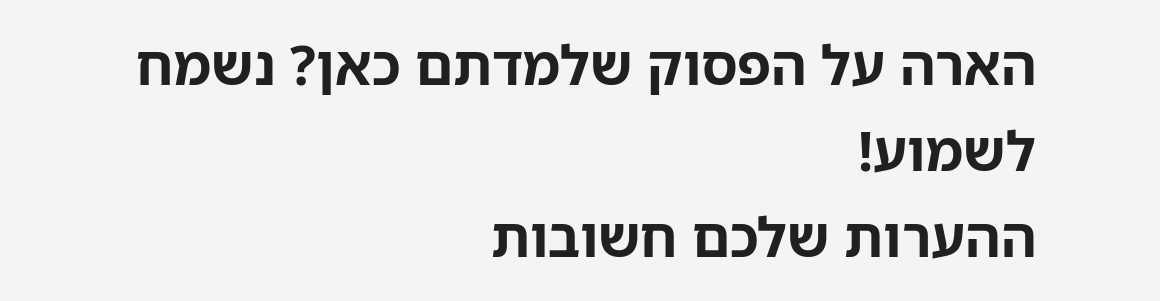הארה על הפסוק שלמדתם כאן? נשמח לשמוע!
ההערות שלכם חשובות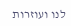לנו ועוזרות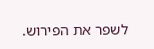לשפר את הפירוש.